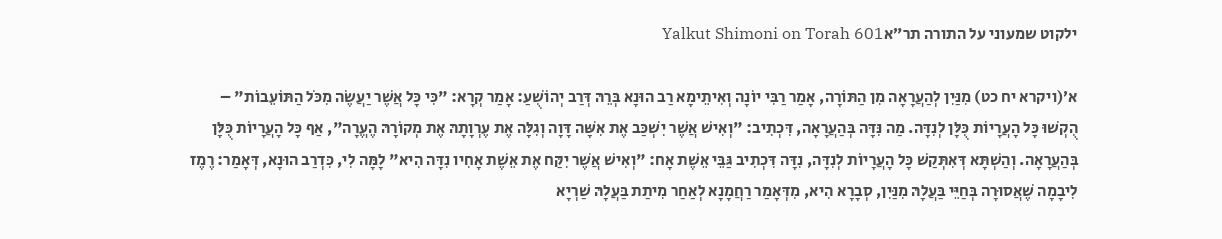ילקוט שמעוני על התורה תר״אYalkut Shimoni on Torah 601

א׳(ויקרא יח כט) מִנַּיִן לְהַעֲרָאָה מִן הַתּוֹרָה, אָמַר רַבִּי יוֹנָה וְאִיתֵימָא רַב הוּנָא בְּרֵהּ דְּרַב יְהוֹשֻׁעַ: אָמַר קְרָא: "כִּי כָּל אֲשֶׁר יַעֲשֶׂה מִכֹּל הַתּוֹעֵבוֹת" – הֻקְשׁוּ כָּל הָעֲרָיוֹת כֻּלָּן לְנִדָּה. מַה נִּדָּה בְּהַעֲרָאָה, דִּכְתִיב: "וְאִישׁ אֲשֶׁר יִשְׁכַּב אֶת אִשָּׁה דָּוָה וְגִלָּה אֶת עֶרְוָתָהּ אֶת מְקוֹרָהּ הֶעֱרָה", אַף כָּל הָעֲרָיוֹת כֻּלָּן בְּהַעֲרָאָה. וְהַשְׁתָּא דְּאִתְּקַשׁ כָּל הָעֲרָיוֹת לְנִדָּה, נִדָּה דִּכְתִיב גַּבֵּי אֵשֶׁת אָח: "וְאִישׁ אֲשֶׁר יִקַּח אֶת אֵשֶׁת אָחִיו נִדָּה הִיא" לָמָּה לִי, כִּדְרַב הוּנָא, דְּאָמַר: רֶמֶז לִיבָמָה שֶׁאֲסוּרָה בְּחַיֵּי בַּעֲלָהּ מִנַּיִן, סְבָרָא הִיא, מִדְּאָמַר רַחֲמָנָא לְאַחַר מִיתַת בַּעֲלָהּ שַׁרְיָא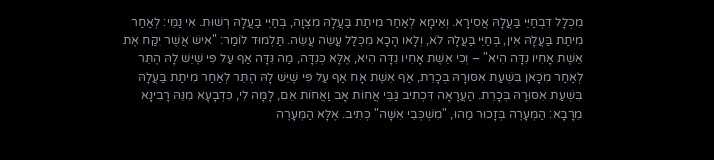מִכְּלָל דִּבְחַיֵּי בַּעֲלָהּ אֲסִירָא. וְאֵימָא לְאַחַר מִיתַת בַּעֲלָהּ מִצְוָה, בְּחַיֵּי בַּעֲלָהּ רְשׁוּת. אִי נַמֵּי: לְאַחַר מִיתַת בַּעֲלָהּ אִין, בְּחַיֵּי בַּעֲלָהּ לֹא, וְלָאו הָכָא מִכְּלַל עֲשֵׂה עֲשֵׂה. תַּלְמוּד לוֹמַר: "אִישׁ אֲשֶׁר יִקַּח אֶת אֵשֶׁת אָחִיו נִדָּה הִיא" – וְכִי אֵשֶׁת אָחִיו נִדָּה הִיא, אֶלָּא כְּנִדָּה, מַה נִּדָּה אַף עַל פִּי שֶׁיֵּשׁ לָהּ הֶתֵּר לְאַחַר מִכָּאן בִּשְׁעַת אִסּוּרָהּ בְּכָרֵת, אַף אֵשֶׁת אָח אַף עַל פִּי שֶׁיֵּשׁ לָהּ הֶתֵּר לְאַחַר מִיתַת בַּעֲלָהּ בִּשְׁעַת אִסּוּרָהּ בְּכָרֵת. הַעֲרָאָה דִּכְתִיב גַּבֵּי אֲחוֹת אָב וַאֲחוֹת אֵם, לָמָּה לִי, כִּדְבָעָא מִנֵּהּ רָבִינָא מֵרָבָא: הַמְּעָרֶה בְּזָכוּר מַהוּ, "מִשְׁכְּבֵי אִשָּׁה" כְּתִיב. אֶלָּא הַמְּעָרֶה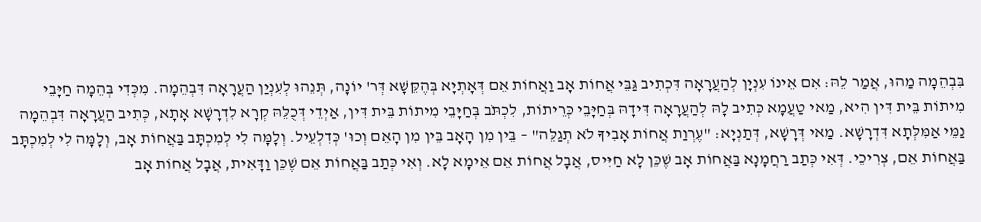בִּבְהֵמָה מַהוּ, אֲמַר לֵהּ: אִם אֵינוֹ עִנְיָן לְהַעֲרָאָה דִּכְתִיב גַּבֵּי אֲחוֹת אָב וַאֲחוֹת אֵם דְּאָתְיָא בְּהֶקֵּשָׁא דְּר' יוֹנָה, תְּנֵהוּ לְעִנְיַן הַעֲרָאָה דִּבְהֵמָה. מִכְּדִי בְּהֵמָה חַיָּבֵי מִיתוֹת בֵּית דִּין הִיא, מַאי טַעֲמָא כְּתִיב לָהּ לְהַעֲרָאָה דִּידָהּ בְּחַיָּבֵי כְּרֵיתוֹת, לִכְתֹּב בְּחַיָּבֵי מִיתוֹת בֵּית דִּין, אַיְדֵי דְּכֻלֵּהּ קְרָא לִדְרָשָׁא אָתָא, כְּתִיב הַעֲרָאָה דִּבְהֵמָה נַמֵּי אַמִּלְּתָא דִּדְרָשָׁא. מַאי דְּרָשָׁא, דְּתַנְיָא: "עֶרְוַת אֲחוֹת אָבִיךָ לֹא תְגַלֵּה" – בֵּין מִן הָאָב בֵּין מִן הָאֵם וְכוּ' כְּדִלְעֵיל. וְלָמָּה לִי לְמִכְתָּב בַּאֲחוֹת אָב, וְלָמָּה לִי לְמִכְתָּב בַּאֲחוֹת אֵם, צְרִיכֵי. דְּאִי כְּתַב רַחֲמָנָא בַּאֲחוֹת אָב שֶׁכֵּן לָא חַיִּיס, אֲבָל אֲחוֹת אֵם אֵימָא לָא. וְאִי כְּתַב בַּאֲחוֹת אֵם שֶׁכֵּן וַדָּאִית, אֲבָל אֲחוֹת אָב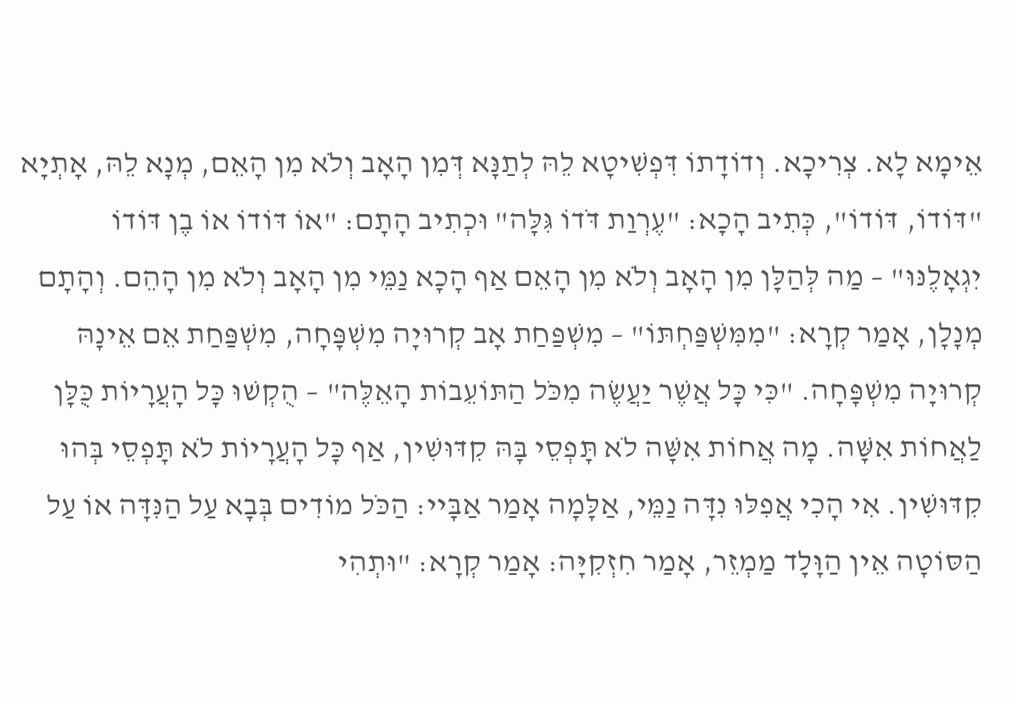אֵימָא לָא. צְרִיכָא. וְדוֹדָתוֹ דִּפְשִׁיטָא לֵהּ לְתַנָּא דְּמִן הָאָב וְלֹא מִן הָאֵם, מְנָא לֵהּ, אָתְיָא "דּוֹדוֹ, דּוֹדוֹ", כְּתִיב הָכָא: "עֶרְוַת דֹּדוֹ גִּלָּה" וּכְתִיב הָתָם: "אוֹ דּוֹדוֹ אוֹ בֶן דּוֹדוֹ יִגְאָלֶנּוּ" – מַה לְּהַלָּן מִן הָאָב וְלֹא מִן הָאֵם אַף הָכָא נַמֵּי מִן הָאָב וְלֹא מִן הָהֵם. וְהָתָם מְנָלָן, אָמַר קְרָא: "מִמִּשְׁפַּחְתּוֹ" – מִשְׁפַּחַת אָב קְרוּיָה מִשְׁפָּחָה, מִשְׁפַּחַת אֵם אֵינָהּ קְרוּיָה מִשְׁפָּחָה. "כִּי כָּל אֲשֶׁר יַעֲשֶׂה מִכֹּל הַתּוֹעֵבוֹת הָאֵלֶּה" – הֻקְשׁוּ כָּל הָעֲרָיוֹת כֻּלָּן לַאֲחוֹת אִשָּׁה. מָה אֲחוֹת אִשָּׁה לֹא תָּפְסֵי בָּהּ קִדּוּשִׁין, אַף כָּל הָעֲרָיוֹת לֹא תָּפְסֵי בְּהוּ קִדּוּשִׁין. אִי הָכִי אֲפִלּוּ נִדָּה נַמֵּי, אַלָּמָה אָמַר אַבָּיי: הַכֹּל מוֹדִים בְּבָא עַל הַנִּדָּה אוֹ עַל הַסּוֹטָה אֵין הַוָּלָד מַמְזֵר, אָמַר חִזְקִיָּה: אָמַר קְרָא: "וּתְהִי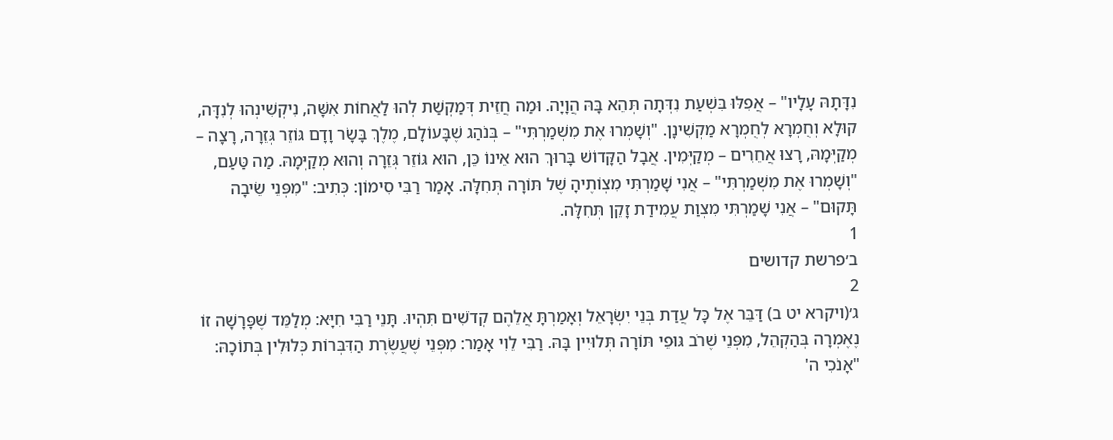נִדָּתָהּ עָלָיו" – אֲפִלּוּ בִּשְׁעַת נִדְּתָה תְּהֵא בָּהּ הֲוָיָה. וּמַה חֲזֵית דְּמַקְשַׁת לְהוּ לַאֲחוֹת אִשָּׁה, נִיקְשִׁינְהוּ לְנִדָּה, קוּלָא וְחֻמְרָא לְחֻמְרָא מַקְשִׁינָן. "וְשָׁמְרוּ אֶת מִשְׁמַרְתִּי" – בְּנֹהַג שֶׁבָּעוֹלָם, מֶלֶךְ בָּשָׂר וָדָם גּוֹזֵר גְּזֵרָה, רָצָה – מְקַיְּמָהּ, רָצוּ אֲחֵרִים – מְקַיְּמִין. אֲבָל הַקָּדוֹשׁ בָּרוּךְ הוּא אֵינוֹ כֵּן, הוּא גּוֹזֵר גְּזֵרָה וְהוּא מְקַיְּמָהּ. מַה טַּעַם, "וְשָׁמְרוּ אֶת מִשְׁמַרְתִּי" – אֲנִי שָׁמַרְתִּי מִצְוֹתֶיהָ שֶׁל תּוֹרָה תְּחִלָּה. אָמַר רַבִּי סִימוֹן: כְּתִיב: "מִפְּנֵי שֵׂיבָה תָּקוּם" – אֲנִי שָׁמַרְתִּי מִצְוַת עֲמִידַת זָקֵן תְּחִלָּה.
1
ב׳פרשת קדושים
2
ג׳(ויקרא יט ב) דַּבֵּר אֶל כָּל עֲדַת בְּנֵי יִשְׂרָאֵל וְאָמַרְתָּ אֲלֵהֶם קְדֹשִׁים תִּהְיוּ. תָּנֵי רַבִּי חִיָּא: מְלַמֵּד שֶׁפָּרָשָׁה זוֹ נֶאֶמְרָה בְּהַקְהֵל, מִפְּנֵי שֶׁרֹב גּוּפֵי תּוֹרָה תְּלוּיִין בָּהּ. רַבִּי לֵוִי אָמַר: מִפְּנֵי שֶׁעֲשֶׂרֶת הַדִּבְּרוֹת כְּלוּלִין בְּתוֹכָהּ: "אָנֹכִי ה'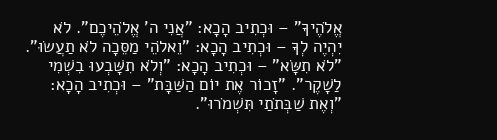אֱלֹהֶיךָ" – וּכְתִיב הָכָא: "אֲנִי ה' אֱלֹהֵיכֶם". לֹא יִהְיֶה לְךָ – וּכְתִיב הָכָא: "וֵאלֹהֵי מַסֵּכָה לֹא תַעֲשׂוּ". "לֹא תִשָּׂא" – וּכְתִיב הָכָא: "וְלֹא תִשָּׁבְעוּ בִשְׁמִי לַשָׁקֶר". "זָכוֹר אֶת יוֹם הַשַּׁבָּת" – וּכְתִיב הָכָא: "וְאֶת שַׁבְּתֹתַי תִּשְׁמֹרוּ".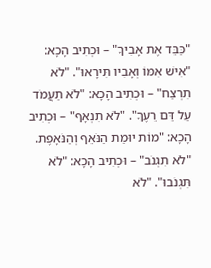"כַּבֵּד אֶת אָבִיךָ" – וּכְתִיב הָכָא: "אִישׁ אִמּוֹ וְאָבִיו תִּירָאוּ". "לֹא תִרְצַח" – וּכְתִיב הָכָא: "לֹא תַעֲמֹד עַל דַּם רֵעֶךָ". "לֹא תִנְאָף" – וּכְתִיב הָכָא: "מוֹת יוּמַת הַנֹּאֵף וְהַנֹּאָפֶת. "לֹא תִגְנֹב" – וּכְתִיב הָכָא: "לֹא תִּגְנֹבוּ". "לֹא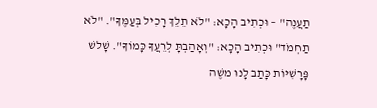תַעֲנֶה" – וּכְתִיב הָכָא: "לֹא תֵלֵךְ רָכִיל בְּעַמֶּךָ". "לֹא תַחְמֹד" וּכְתִיב הָכָא: "וְאָהַבְתָּ לְרֵעֲךָ כָּמוֹךָ". שָׁלשׁ פָּרָשִׁיּוֹת כָּתַב לָנוּ משֶׁה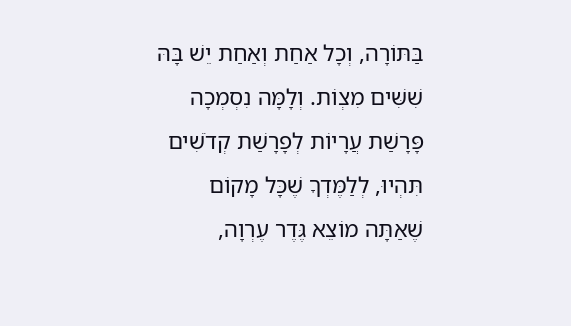בַּתּוֹרָה, וְכָל אַחַת וְאַחַת יֵשׁ בָּהּ שִׁשִּׁים מִצְוֹת. וְלָמָּה נִסְמְכָה פָּרָשַׁת עֲרָיוֹת לְפָרָשַׁת קְדֹשִׁים תִּהְיוּ, לְלַמֶּדְךָ שֶׁכָּל מָקוֹם שֶׁאַתָּה מוֹצֵא גֶּדֶר עֶרְוָה,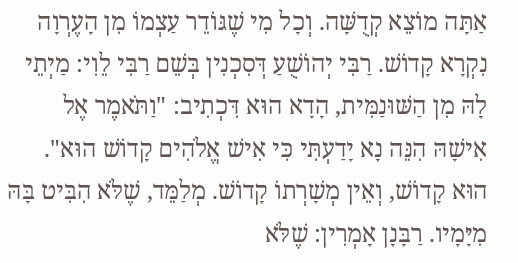אַתָּה מוֹצֵא קְדֻשָּׁה. וְכָל מִי שֶׁגּוֹדֵר עַצְמוֹ מִן הָעֶרְוָה נִקְרָא קָדוֹשׁ. רַבִּי יְהוֹשֻׁעַ דְּסִכְנִין בְּשֵׁם רַבִּי לֵוִי: מַיְתֵי לָהּ מִן הַשּׁוּנַמִּית, הָדָא הוּא דִּכְתִיב: "וַתֹּאמֶר אֶל אִישָׁהּ הִנֵּה נָא יָדַעְתִּי כִּי אִישׁ אֱלֹהִים קָדוֹשׁ הוּא". הוּא קָדוֹשׁ, וְאֵין מְשָׁרְתוֹ קָדוֹשׁ. מְלַמֵּד, שֶׁלֹּא הִבִּיט בָּהּ מִיָּמָיו. רַבָּנָן אָמְרִין: שֶׁלֹּא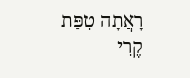רָאֲתָה טִפַּת קֶרִי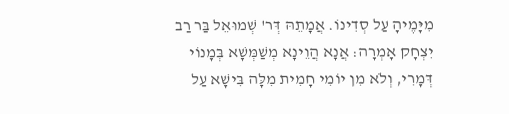מִיָּמֶיהָ עַל סְדִינוֹ. אֲמָתֵהּ דְּר' שְׁמוּאֵל בַּר רַב יִצְחָק אָמְרָה: אֲנָא הֲוֵינָא מְשַׁמְּשָׁא בְּמָנוֹי דְּמָרִי, וְלֹא מִן יוֹמִי חָמִית מִלָּה בִּישָׁא עַל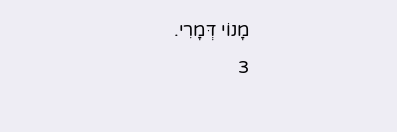מָנוֹי דְּמָרִי.
3